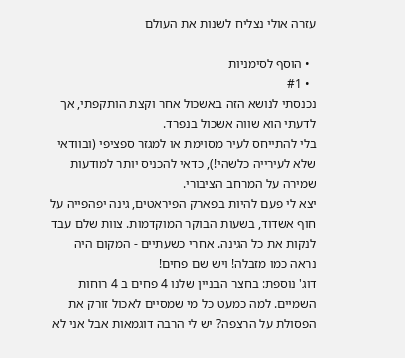עזרה אולי נצליח לשנות את העולם

  • הוסף לסימניות
  • #1
נכנסתי לנושא הזה באשכול אחר וקצת הותקפתי, אך לדעתי הוא שווה אשכול בנפרד.
בלי להתייחס לעיר מסוימת או למגזר ספציפי (ובוודאי שלא לעירייה כלשהי!), כדאי להכניס יותר למודעות שמירה על המרחב הציבורי.
יצא לי פעם להיות בפארק הפיראטים, גינה יפהפייה על חוף אשדוד, בשעות הבוקר המוקדמות. צוות שלם עבד לנקות את כל הגינה. אחרי כשעתיים - המקום היה נראה כמו מזבלה! ויש שם פחים!
דוג' נוספת: בחצר הבניין שלנו 4 פחים ב 4 רוחות השמיים. למה כמעט כל מי שמסיים לאכול זורק את הפסולת על הרצפה? יש לי הרבה דוגמאות אבל אני לא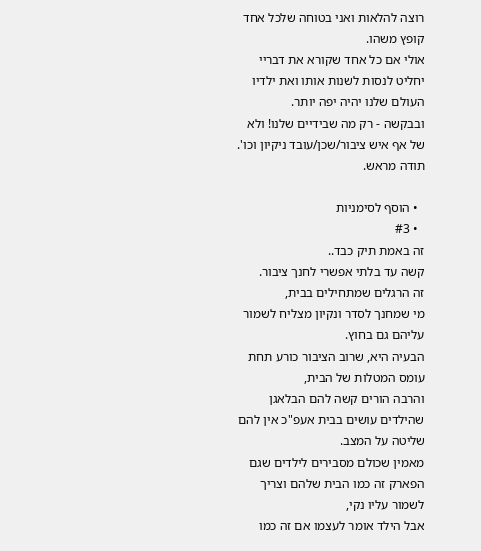רוצה להלאות ואני בטוחה שלכל אחד קופץ משהו.
אולי אם כל אחד שקורא את דבריי יחליט לנסות לשנות אותו ואת ילדיו העולם שלנו יהיה יפה יותר.
ובבקשה - רק מה שבידיים שלנו! ולא של אף איש ציבור/שכן/עובד ניקיון וכו'. תודה מראש.

  • הוסף לסימניות
  • #3
זה באמת תיק כבד..
קשה עד בלתי אפשרי לחנך ציבור.
זה הרגלים שמתחילים בבית,
מי שמחנך לסדר ונקיון מצליח לשמור עליהם גם בחוץ.
הבעיה היא, שרוב הציבור כורע תחת עומס המטלות של הבית,
והרבה הורים קשה להם הבלאגן שהילדים עושים בבית אעפ"כ אין להם שליטה על המצב.
מאמין שכולם מסבירים לילדים שגם הפארק זה כמו הבית שלהם וצריך לשמור עליו נקי,
אבל הילד אומר לעצמו אם זה כמו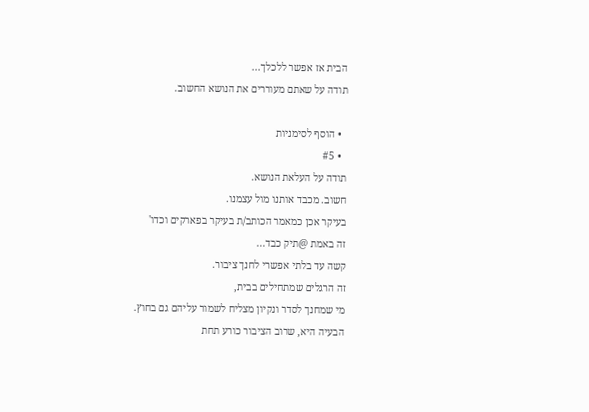הבית אז אפשר ללכלך...
תודה על שאתם מעוררים את הנושא החשוב.

  • הוסף לסימניות
  • #5
תודה על העלאת הנושא.
חשוב. מכבד אותנו מול עצמנו.
בעיקר אכן כמאמר הכותב/ת בעיקר בפארקים וכדו'
זה באמת @תיק כבד...
קשה עד בלתי אפשרי לחנך ציבור.
זה הרגלים שמתחילים בבית,
מי שמחנך לסדר ונקיון מצליח לשמור עליהם גם בחוץ.
הבעיה היא, שרוב הציבור כורע תחת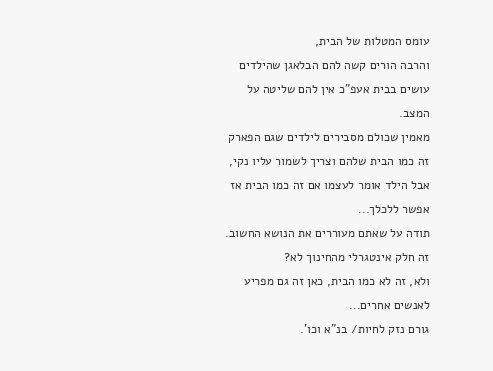עומס המטלות של הבית,
והרבה הורים קשה להם הבלאגן שהילדים עושים בבית אעפ"כ אין להם שליטה על המצב.
מאמין שכולם מסבירים לילדים שגם הפארק זה כמו הבית שלהם וצריך לשמור עליו נקי,
אבל הילד אומר לעצמו אם זה כמו הבית אז אפשר ללכלך...
תודה על שאתם מעוררים את הנושא החשוב.
זה חלק אינטגרלי מהחינוך לא?
ולא, זה לא כמו הבית, כאן זה גם מפריע לאנשים אחרים...
גורם נזק לחיות/ בנ"א וכו'.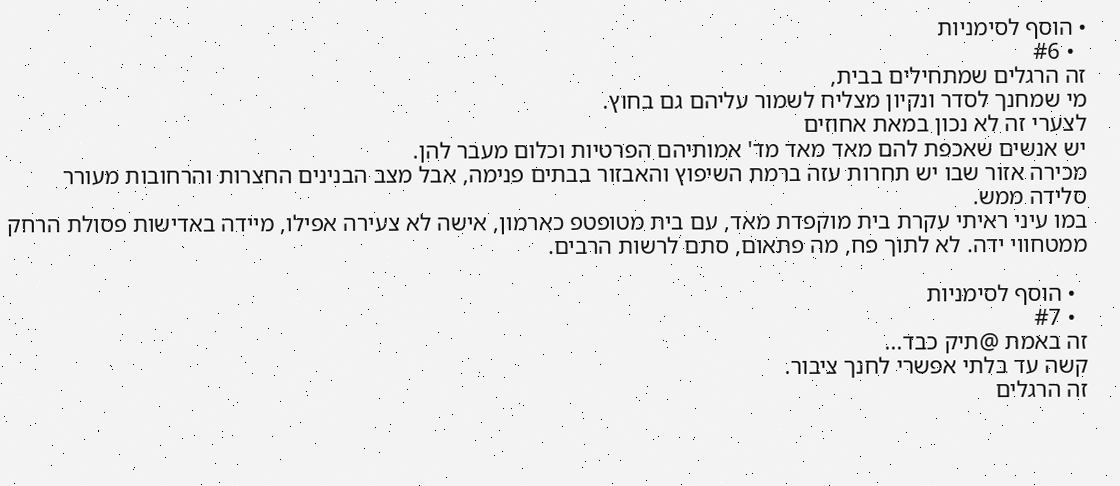• הוסף לסימניות
  • #6
זה הרגלים שמתחילים בבית,
מי שמחנך לסדר ונקיון מצליח לשמור עליהם גם בחוץ.
לצערי זה לא נכון במאת אחוזים
יש אנשים שאכפת להם מאד מאד מד' אמותיהם הפרטיות וכלום מעבר להן.
מכירה אזור שבו יש תחרות עזה ברמת השיפוץ והאבזור בבתים פנימה, אבל מצב הבנינים החצרות והרחובות מעורר סלידה ממש.
במו עיני ראיתי עקרת בית מוקפדת מאד, עם בית מטופטפ כארמון, אישה לא צעירה אפילו, מיידה באדישות פסולת הרחק ממטחווי ידה. לא לתוך פח, מה פתאום, סתם לרשות הרבים.

  • הוסף לסימניות
  • #7
זה באמת @תיק כבד...
קשה עד בלתי אפשרי לחנך ציבור.
זה הרגלים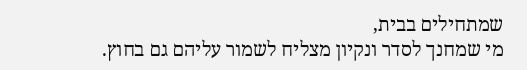שמתחילים בבית,
מי שמחנך לסדר ונקיון מצליח לשמור עליהם גם בחוץ.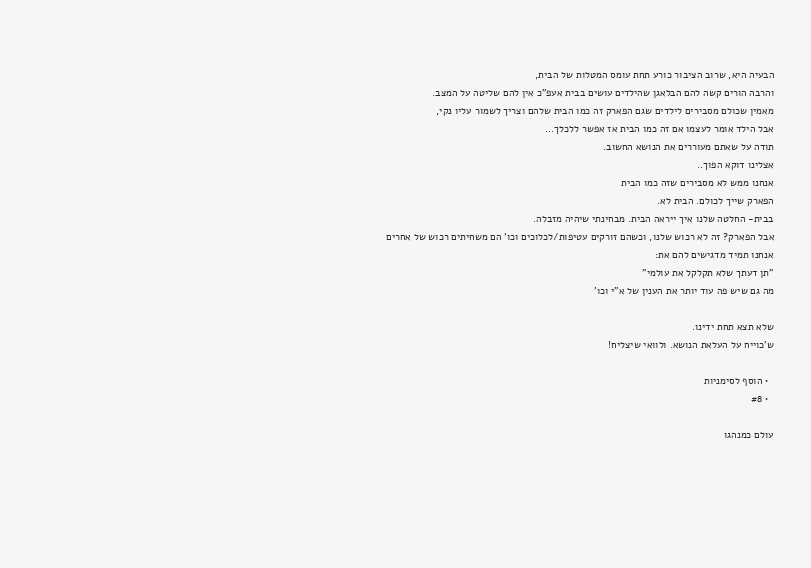הבעיה היא, שרוב הציבור כורע תחת עומס המטלות של הבית,
והרבה הורים קשה להם הבלאגן שהילדים עושים בבית אעפ"כ אין להם שליטה על המצב.
מאמין שכולם מסבירים לילדים שגם הפארק זה כמו הבית שלהם וצריך לשמור עליו נקי,
אבל הילד אומר לעצמו אם זה כמו הבית אז אפשר ללכלך...
תודה על שאתם מעוררים את הנושא החשוב.
אצלינו דוקא הפוך..
אנחנו ממש לא מסבירים שזה כמו הבית
הפארק שייך לכולם. הבית לא.
בבית- החלטה שלנו איך ייראה הבית. מבחינתי שיהיה מזבלה.
אבל הפארק? זה לא רכוש שלנו, וכשהם זורקים עטיפות/לכלוכים וכו' הם משחיתים רכוש של אחרים
אנחנו תמיד מדגישים להם את:
"תן דעתך שלא תקלקל את עולמי"
מה גם שיש פה עוד יותר את הענין של א"י וכו'

שלא תצא תחת ידינו.
ש'כוייח על העלאת הנושא. ולוואי שיצליח!

  • הוסף לסימניות
  • #8

עולם כמנהגו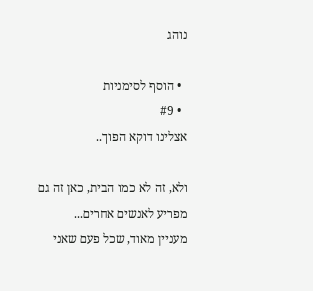נוהג

  • הוסף לסימניות
  • #9
אצלינו דוקא הפוך..

ולא, זה לא כמו הבית, כאן זה גם מפריע לאנשים אחרים...
מעניין מאוד, שכל פעם שאני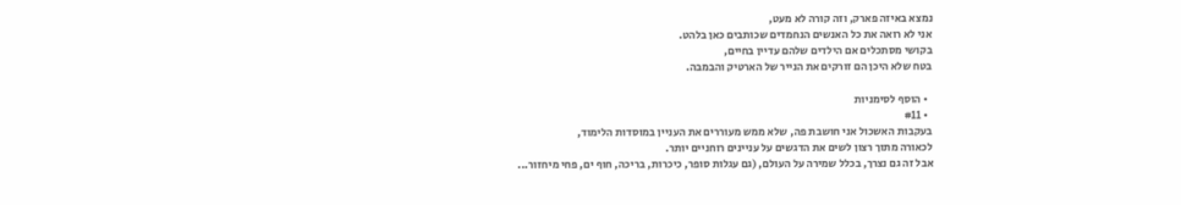נמצא באיזה פארק, וזה קורה לא מעט,
אני לא רואה את כל האנשים הנחמדים שכותבים כאן בלהט.
בקושי מסתכלים אם הילדים שלהם עדיין בחיים,
בטח שלא היכן הם זורקים את הנייר של הארטיק והבמבה.

  • הוסף לסימניות
  • #11
בעקבות האשכול אני חושבת פה, שלא ממש מעוררים את העניין במוסדות הלימוד,
לכאורה מתוך רצון לשים את הדגשים על עניינים רוחניים יותר.
אבל זה גם נצרך, בכלל שמירה על העולם, (גם עגלות סופר, כיכרות, בריכה, חוף ים, פחי מיחזור...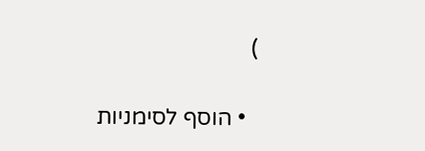)

  • הוסף לסימניות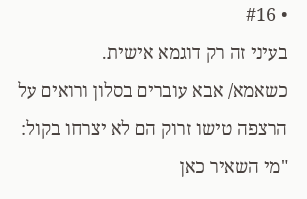• #16
בעיני זה רק דוגמא אישית.
כשאמא/ אבא עוברים בסלון ורואים על הרצפה טישו זרוק הם לא יצרחו בקול: "מי השאיר כאן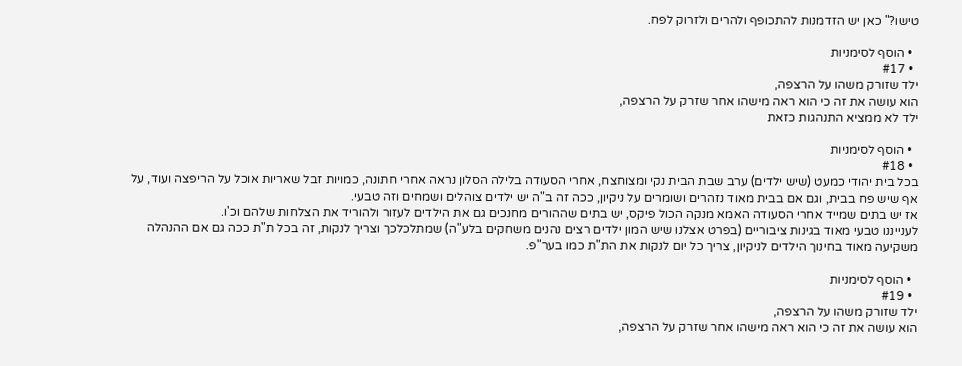טישו?" כאן יש הזדמנות להתכופף ולהרים ולזרוק לפח.

  • הוסף לסימניות
  • #17
ילד שזורק משהו על הרצפה,
הוא עושה את זה כי הוא ראה מישהו אחר שזרק על הרצפה,
ילד לא ממציא התנהגות כזאת

  • הוסף לסימניות
  • #18
בכל בית יהודי כמעט (שיש ילדים) ערב שבת הבית נקי ומצוחצח, אחרי הסעודה בלילה הסלון נראה אחרי חתונה, כמויות זבל שאריות אוכל על הריפצה ועוד, על אף שיש פח בבית, וגם אם בבית מאוד נזהרים ושומרים על ניקיון, ככה זה ב"ה יש ילדים צוהלים ושמחים וזה טבעי.
אז יש בתים שמייד אחרי הסעודה האמא מנקה הכול פיקס, יש בתים שההורים מחנכים גם את הילדים לעזור ולהוריד את הצלחות שלהם וכ'ו.
לענייננו טבעי מאוד בגינות ציבוריים (בפרט אצלנו שיש המון ילדים רצים נהנים משחקים בלע"ה) שמתלכלכך וצריך לנקות, זה בכל ת"ת ככה גם אם ההנהלה משקיעה מאוד בחינוך הילדים לניקיון, צריך כל יום לנקות את הת"ת כמו בער"פ.

  • הוסף לסימניות
  • #19
ילד שזורק משהו על הרצפה,
הוא עושה את זה כי הוא ראה מישהו אחר שזרק על הרצפה,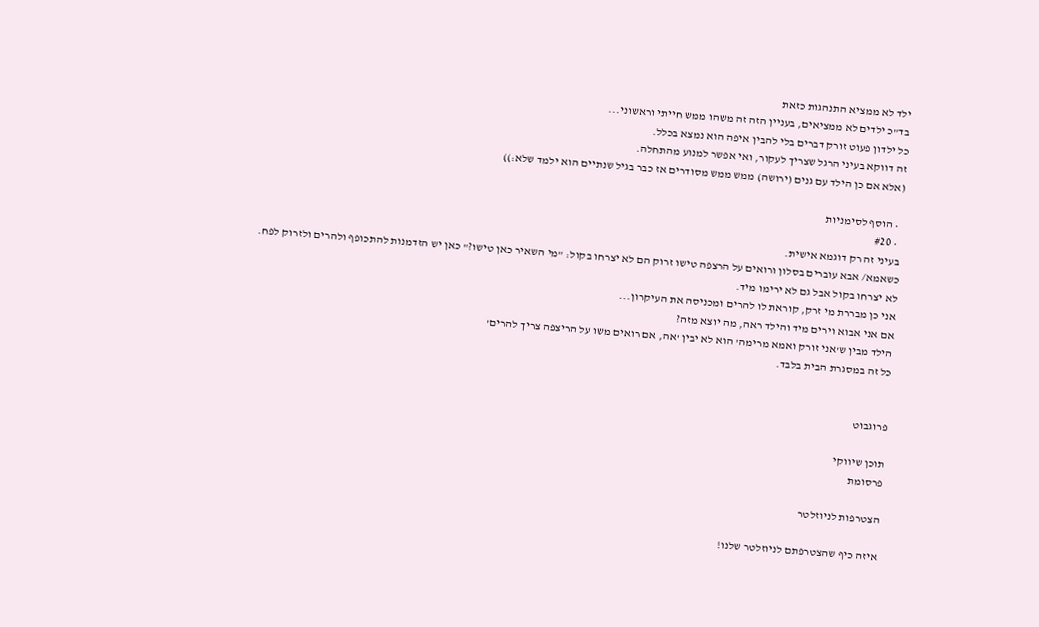ילד לא ממציא התנהגות כזאת
בד"כ ילדים לא ממציאים, בעניין הזה זה משהו ממש חייתי וראשוני...
כל ילדון פעוט זורק דברים בלי להבין איפה הוא נמצא בכלל.
זה דווקא בעיני הרגל שצריך לעקור, ואי אפשר למנוע מהתחלה.
(אלא אם כן הילד עם גנים (ירושה) ממש ממש מסודרים אז כבר בגיל שנתיים הוא ילמד שלא:))

  • הוסף לסימניות
  • #20
בעיני זה רק דוגמא אישית.
כשאמא/ אבא עוברים בסלון ורואים על הרצפה טישו זרוק הם לא יצרחו בקול: "מי השאיר כאן טישו?" כאן יש הזדמנות להתכופף ולהרים ולזרוק לפח.
לא יצרחו בקול אבל גם לא ירימו מיד.
אני כן מבררת מי זרק, קוראת לו להרים ומכניסה את העיקרון...
אם אני אבוא וירים מיד והילד ראה, מה יוצא מזה?
הילד מבין ש'אני זורק ואמא מרימה' הוא לא יבין 'אה, אם רואים משו על הריצפה צריך להרים'
כל זה במסגרת הבית בלבד.


פרוגבוט

תוכן שיווקי
פרסומת

הצטרפות לניוזלטר

איזה כיף שהצטרפתם לניוזלטר שלנו!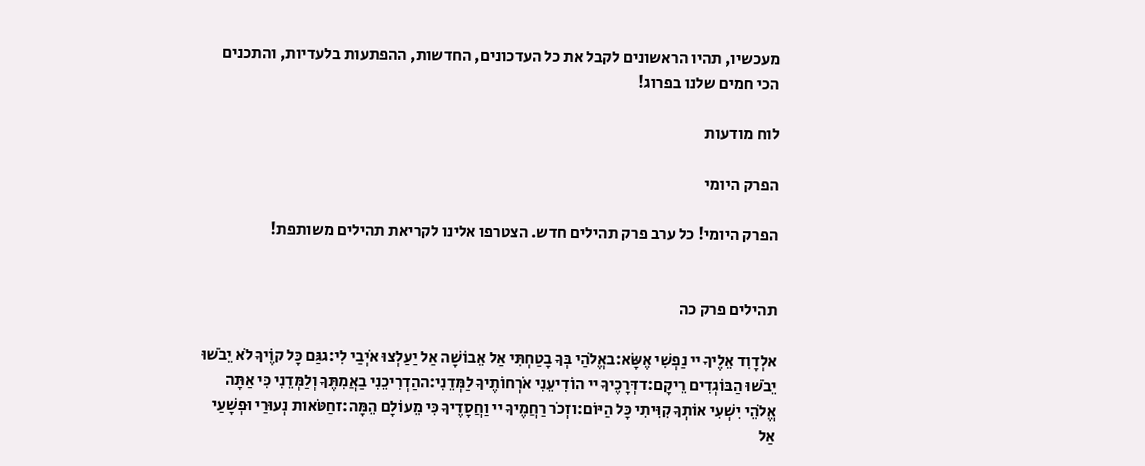מעכשיו, תהיו הראשונים לקבל את כל העדכונים, החדשות, ההפתעות בלעדיות, והתכנים הכי חמים שלנו בפרוג!

לוח מודעות

הפרק היומי

הפרק היומי! כל ערב פרק תהילים חדש. הצטרפו אלינו לקריאת תהילים משותפת!


תהילים פרק כה

אלְדָוִד אֵלֶיךָ יי נַפְשִׁי אֶשָּׂא:באֱלֹהַי בְּךָ בָטַחְתִּי אַל אֵבוֹשָׁה אַל יַעַלְצוּ אֹיְבַי לִי:גגַּם כָּל קוֶֹיךָ לֹא יֵבֹשׁוּ יֵבֹשׁוּ הַבּוֹגְדִים רֵיקָם:דדְּרָכֶיךָ יי הוֹדִיעֵנִי אֹרְחוֹתֶיךָ לַמְּדֵנִי:ההַדְרִיכֵנִי בַאֲמִתֶּךָ וְלַמְּדֵנִי כִּי אַתָּה אֱלֹהֵי יִשְׁעִי אוֹתְךָ קִוִּיתִי כָּל הַיּוֹם:וזְכֹר רַחֲמֶיךָ יי וַחֲסָדֶיךָ כִּי מֵעוֹלָם הֵמָּה:זחַטֹּאות נְעוּרַי וּפְשָׁעַי אַל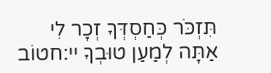תִּזְכֹּר כְּחַסְדְּךָ זְכָר לִי אַתָּה לְמַעַן טוּבְךָ יי:חטוֹב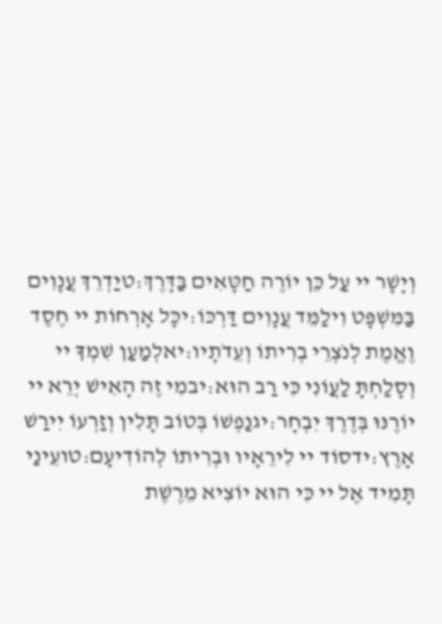וְיָשָׁר יי עַל כֵּן יוֹרֶה חַטָּאִים בַּדָּרֶךְ:טיַדְרֵךְ עֲנָוִים בַּמִּשְׁפָּט וִילַמֵּד עֲנָוִים דַּרְכּוֹ:יכָּל אָרְחוֹת יי חֶסֶד וֶאֱמֶת לְנֹצְרֵי בְרִיתוֹ וְעֵדֹתָיו:יאלְמַעַן שִׁמְךָ יי וְסָלַחְתָּ לַעֲוֹנִי כִּי רַב הוּא:יבמִי זֶה הָאִישׁ יְרֵא יי יוֹרֶנּוּ בְּדֶרֶךְ יִבְחָר:יגנַפְשׁוֹ בְּטוֹב תָּלִין וְזַרְעוֹ יִירַשׁ אָרֶץ:ידסוֹד יי לִירֵאָיו וּבְרִיתוֹ לְהוֹדִיעָם:טועֵינַי תָּמִיד אֶל יי כִּי הוּא יוֹצִיא מֵרֶשֶׁת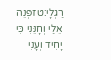רַגְלָי:טזפְּנֵה אֵלַי וְחָנֵּנִי כִּי יָחִיד וְעָנִי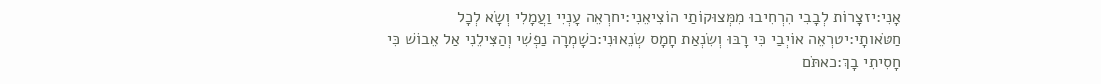אָנִי:יזצָרוֹת לְבָבִי הִרְחִיבוּ מִמְּצוּקוֹתַי הוֹצִיאֵנִי:יחרְאֵה עָנְיִי וַעֲמָלִי וְשָׂא לְכָל חַטֹּאותָי:יטרְאֵה אוֹיְבַי כִּי רָבּוּ וְשִׂנְאַת חָמָס שְׂנֵאוּנִי:כשָׁמְרָה נַפְשִׁי וְהַצִּילֵנִי אַל אֵבוֹשׁ כִּי חָסִיתִי בָךְ:כאתֹּם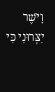וָיֹשֶׁר יִצְּרוּנִי כִּי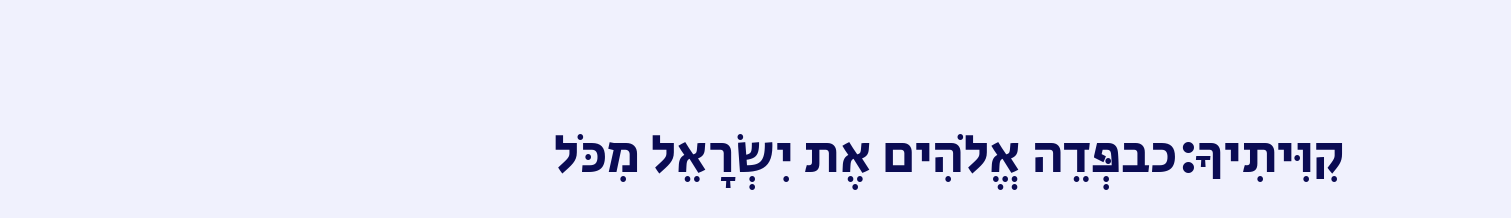קִוִּיתִיךָ:כבפְּדֵה אֱלֹהִים אֶת יִשְׂרָאֵל מִכֹּל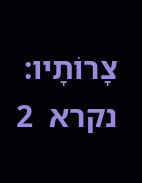צָרוֹתָיו:
נקרא  2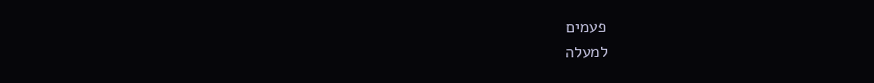פעמים
למעלה